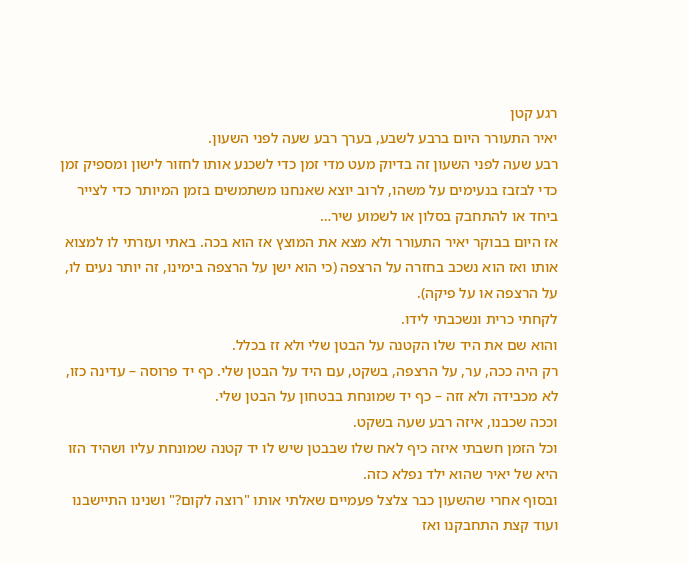רגע קטן
יאיר התעורר היום ברבע לשבע, בערך רבע שעה לפני השעון.
רבע שעה לפני השעון זה בדיוק מעט מדי זמן כדי לשכנע אותו לחזור לישון ומספיק זמן כדי לבזבז בנעימים על משהו, לרוב יוצא שאנחנו משתמשים בזמן המיותר כדי לצייר ביחד או להתחבק בסלון או לשמוע שיר…
אז היום בבוקר יאיר התעורר ולא מצא את המוצץ אז הוא בכה. באתי ועזרתי לו למצוא אותו ואז הוא נשכב בחזרה על הרצפה (כי הוא ישן על הרצפה בימינו, זה יותר נעים לו, על הרצפה או על פיקה).
לקחתי כרית ונשכבתי לידו.
והוא שם את היד שלו הקטנה על הבטן שלי ולא זז בכלל.
רק היה ככה, ער, על הרצפה, בשקט, עם היד על הבטן שלי. כף יד פרוסה – עדינה כזו, לא מכבידה ולא זזה – כף יד שמונחת בבטחון על הבטן שלי.
וככה שכבנו, איזה רבע שעה בשקט.
וכל הזמן חשבתי איזה כיף לאח שלו שבבטן שיש לו יד קטנה שמונחת עליו ושהיד הזו היא של יאיר שהוא ילד נפלא כזה.
ובסוף אחרי שהשעון כבר צלצל פעמיים שאלתי אותו "רוצה לקום?" ושנינו התיישבנו ועוד קצת התחבקנו ואז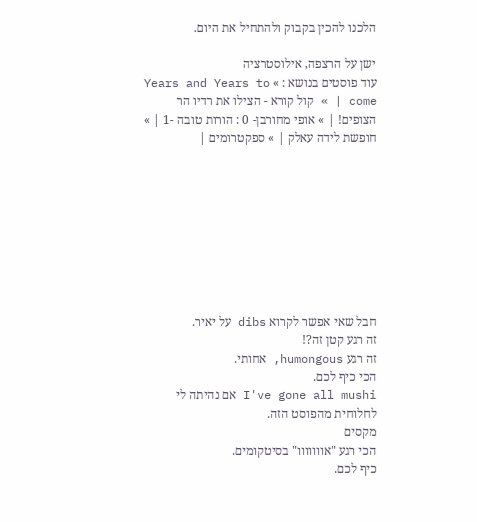הלכנו להכין בקבוק ולהתחיל את היום.

ישן על הרצפה, אילוסטרציה
עוד פוסטים בנושא : » Years and Years to come | » קול קורא - הצילו את רדיו הר הצופים! | » אופי מחורבן- 0 : הורות טובה -1 | » חופשת לידה עאלק | » ספקטרומים |









חבל שאי אפשר לקרוא dibs על יאיר.
זה רגע קטן זה?!
זה רגע humongous, אחותי.
הכי כיף לכם.
I've gone all mushi אם נהיתה לי לחלוחית מהפוסט הזה.
מקסים
הכי רגע "אווווווו" בסיטקומים.
כיף לכם.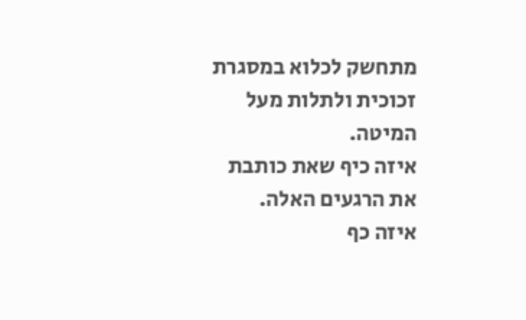מתחשק לכלוא במסגרת זכוכית ולתלות מעל המיטה.
איזה כיף שאת כותבת את הרגעים האלה.
איזה כף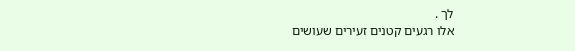לך .
אלו רגעים קטנים זעירים שעושים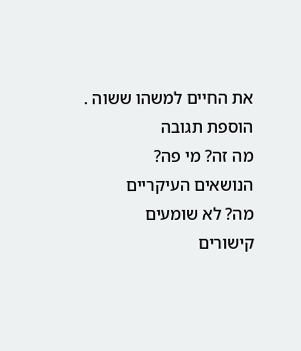את החיים למשהו ששוה .
הוספת תגובה
מה זה? מי פה?
הנושאים העיקריים
מה? לא שומעים
קישורים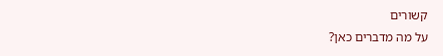קשורים
על מה מדברים כאן?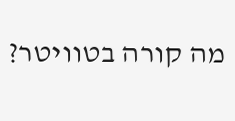מה קורה בטוויטר?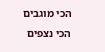הכי מוגבים
הכי נצפים